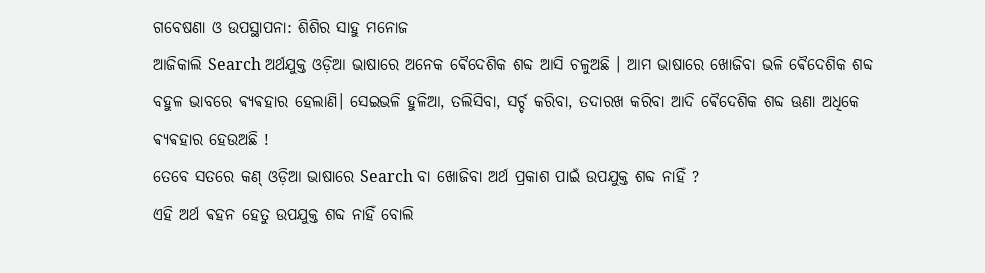ଗବେଷଣା ଓ ଉପସ୍ଥାପନା: ଶିଶିର ସାହୁ ମନୋଜ
ଆଜିକାଲି Search ଅର୍ଥଯୁକ୍ତ ଓଡ଼ିଆ ଭାଷାରେ ଅନେକ ଵୈଦେଶିକ ଶବ୍ଦ ଆସି ଚଳୁଅଛି । ଆମ ଭାଷାରେ ଖୋଜିବା ଭଳି ଵୈଦେଶିକ ଶବ୍ଦ ବହୁଳ ଭାବରେ ଵ୍ୟଵହାର ହେଲାଣି। ସେଇଭଳି ହୁଳିଆ, ତଲିସିବା, ସର୍ଚ୍ଚ କରିବା, ତଦାରଖ କରିବା ଆଦି ଵୈଦେଶିକ ଶବ୍ଦ ଊଣା ଅଧିକେ ଵ୍ୟଵହାର ହେଉଅଛି !
ତେବେ ସତରେ କଣ୍ ଓଡ଼ିଆ ଭାଷାରେ Search ବା ଖୋଜିବା ଅର୍ଥ ପ୍ରକାଶ ପାଇଁ ଉପଯୁକ୍ତ ଶବ୍ଦ ନାହିଁ ?
ଏହି ଅର୍ଥ ଵହନ ହେତୁ ଉପଯୁକ୍ତ ଶବ୍ଦ ନାହିଁ ବୋଲି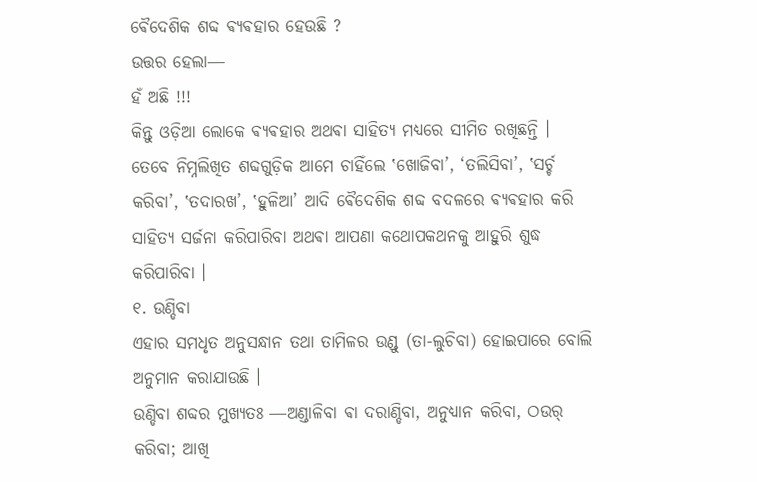ଵୈଦେଶିକ ଶବ୍ଦ ଵ୍ୟଵହାର ହେଉଛି ?
ଉତ୍ତର ହେଲା―
ହଁ ଅଛି !!!
କିନ୍ତୁ ଓଡ଼ିଆ ଲୋକେ ଵ୍ୟଵହାର ଅଥଵା ସାହିତ୍ୟ ମଧ୍ୟରେ ସୀମିତ ରଖିଛନ୍ତି ।
ତେବେ ନିମ୍ନଲିଖିତ ଶବ୍ଦଗୁଡ଼ିକ ଆମେ ଚାହିଁଲେ ‛ଖୋଜିବା’, ‘ତଲିସିବା’, ‛ସର୍ଚ୍ଚ କରିବା’, ‛ତଦାରଖ’, ‛ହୁଳିଆ’ ଆଦି ଵୈଦେଶିକ ଶବ୍ଦ ବଦଳରେ ଵ୍ୟଵହାର କରି ସାହିତ୍ୟ ସର୍ଜନା କରିପାରିବା ଅଥଵା ଆପଣା କଥୋପକଥନକୁ ଆହୁରି ଶୁଦ୍ଧ କରିପାରିବା ।
୧. ଉଣ୍ଡିବା
ଏହାର ସମଧୃତ ଅନୁସନ୍ଧାନ ତଥା ତାମିଳର ଉଣ୍ଡୁ (ତା-ଲୁଚିବା) ହୋଇପାରେ ବୋଲି ଅନୁମାନ କରାଯାଉଛି ।
ଉଣ୍ଡିବା ଶବ୍ଦର ମୁଖ୍ୟତଃ ―ଅଣ୍ଡାଳିବା ଵା ଦରାଣ୍ଡିବା, ଅନୁଧ୍ୟାନ କରିବା, ଠଉର୍ କରିବା; ଆଖି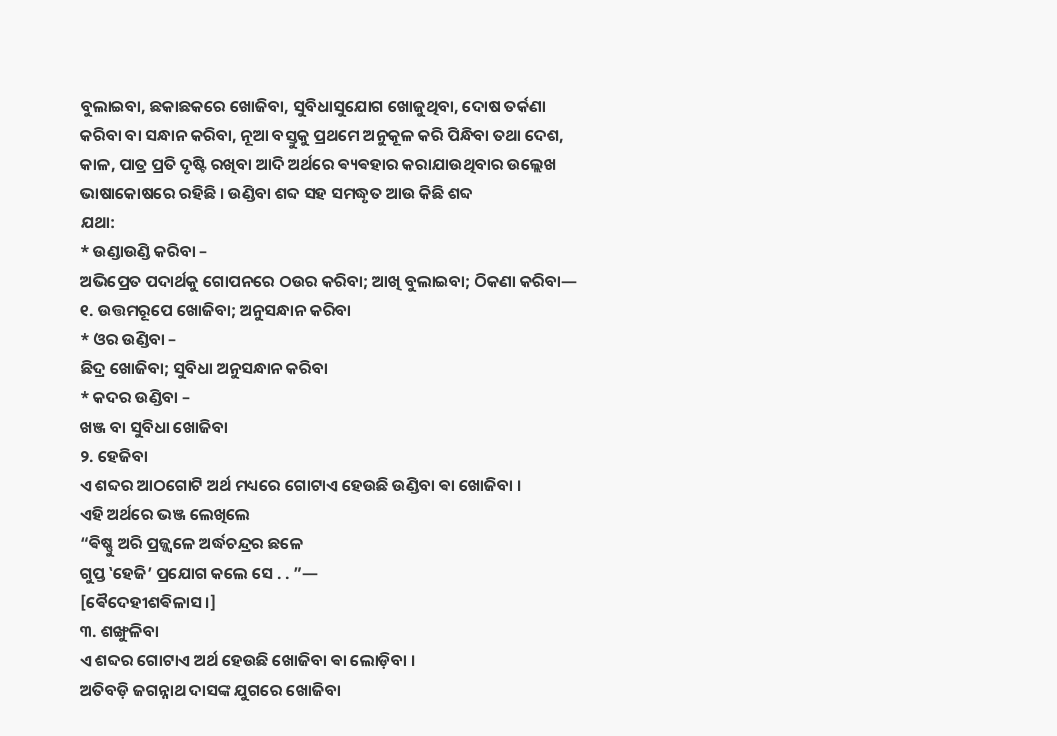ବୁଲାଇବା, ଛକାଛକରେ ଖୋଜିବା, ସୁବିଧାସୁଯୋଗ ଖୋଜୁଥିବା, ଦୋଷ ତର୍କଣା କରିବା ବା ସନ୍ଧାନ କରିବା, ନୂଆ ବସ୍ତୁକୁ ପ୍ରଥମେ ଅନୁକୂଳ କରି ପିନ୍ଧିବା ତଥା ଦେଶ, କାଳ, ପାତ୍ର ପ୍ରତି ଦୃଷ୍ଟି ରଖିବା ଆଦି ଅର୍ଥରେ ଵ୍ୟଵହାର କରାଯାଉଥିବାର ଉଲ୍ଲେଖ ଭାଷାକୋଷରେ ରହିଛି । ଉଣ୍ଡିବା ଶବ୍ଦ ସହ ସମଦ୍ଧୃତ ଆଉ କିଛି ଶବ୍ଦ
ଯଥା:
* ଉଣ୍ଡାଉଣ୍ଡି କରିବା –
ଅଭିପ୍ରେତ ପଦାର୍ଥକୁ ଗୋପନରେ ଠଉର କରିବା; ଆଖି ବୁଲାଇବା; ଠିକଣା କରିବା— ୧. ଉତ୍ତମରୂପେ ଖୋଜିବା; ଅନୁସନ୍ଧାନ କରିବା
* ଓର ଉଣ୍ଡିବା –
ଛିଦ୍ର ଖୋଜିବା; ସୁବିଧା ଅନୁସନ୍ଧାନ କରିବା
* କଦର ଉଣ୍ଡିବା –
ଖଞ୍ଜ ବା ସୁବିଧା ଖୋଜିବା
୨. ହେଜିବା
ଏ ଶବ୍ଦର ଆଠଗୋଟି ଅର୍ଥ ମଧ୍ୟରେ ଗୋଟାଏ ହେଉଛି ଉଣ୍ଡିବା ଵା ଖୋଜିବା ।
ଏହି ଅର୍ଥରେ ଭଞ୍ଜ ଲେଖିଲେ
“ଵିଷ୍ଣୁ ଅରି ପ୍ରଜ୍ଜ୍ବଳେ ଅର୍ଦ୍ଧଚନ୍ଦ୍ରର ଛଳେ
ଗୁପ୍ତ ‛ହେଜି’ ପ୍ରଯୋଗ କଲେ ସେ . . ”—
[ଵୈଦେହୀଶଵିଳାସ।]
୩. ଶଙ୍ଖୁଳିବା
ଏ ଶବ୍ଦର ଗୋଟାଏ ଅର୍ଥ ହେଉଛି ଖୋଜିବା ଵା ଲୋଡ଼ିବା ।
ଅତିବଡ଼ି ଜଗନ୍ନାଥ ଦାସଙ୍କ ଯୁଗରେ ଖୋଜିବା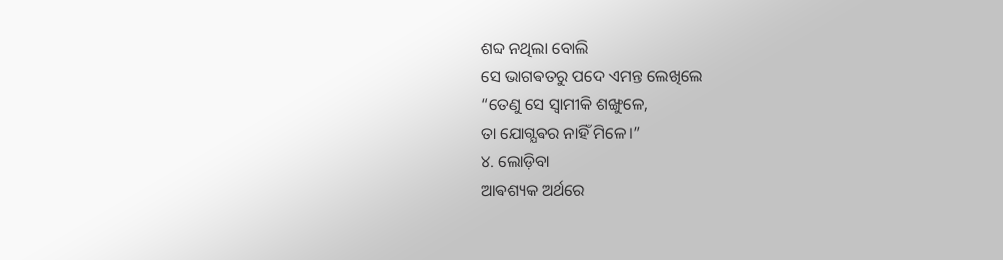ଶବ୍ଦ ନଥିଲା ବୋଲି
ସେ ଭାଗଵତରୁ ପଦେ ଏମନ୍ତ ଲେଖିଲେ
“ତେଣୁ ସେ ସ୍ବାମୀକି ଶଙ୍ଖୁଳେ,
ତା ଯୋଗ୍ଯଵର ନାହିଁ ମିଳେ।”
୪. ଲୋଡ଼ିବା
ଆଵଶ୍ୟକ ଅର୍ଥରେ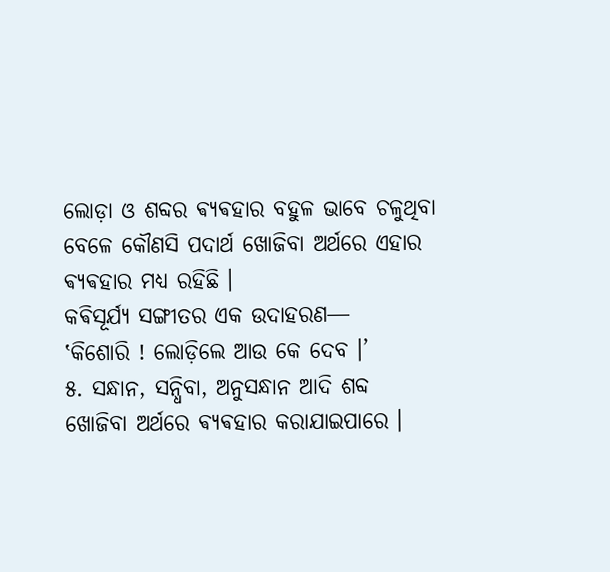ଲୋଡ଼ା ଓ ଶବ୍ଦର ଵ୍ୟଵହାର ବହୁଳ ଭାବେ ଚଳୁଥିବା ବେଳେ କୌଣସି ପଦାର୍ଥ ଖୋଜିବା ଅର୍ଥରେ ଏହାର ଵ୍ୟଵହାର ମଧ୍ଯ ରହିଛି ।
କଵିସୂର୍ଯ୍ୟ ସଙ୍ଗୀତର ଏକ ଉଦାହରଣ―
‛କିଶୋରି ! ଲୋଡ଼ିଲେ ଆଉ କେ ଦେବ ।’
୫. ସନ୍ଧାନ, ସନ୍ଧିବା, ଅନୁସନ୍ଧାନ ଆଦି ଶବ୍ଦ
ଖୋଜିବା ଅର୍ଥରେ ଵ୍ୟଵହାର କରାଯାଇପାରେ ।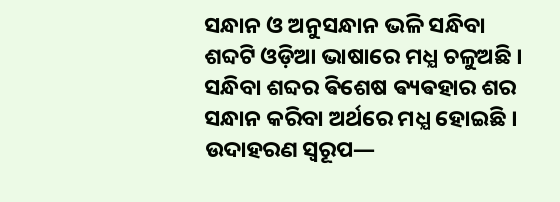ସନ୍ଧାନ ଓ ଅନୁସନ୍ଧାନ ଭଳି ସନ୍ଧିବା ଶବ୍ଦଟି ଓଡ଼ିଆ ଭାଷାରେ ମଧ୍ଯ ଚଳୁଅଛି । ସନ୍ଧିବା ଶବ୍ଦର ଵିଶେଷ ଵ୍ୟଵହାର ଶର ସନ୍ଧାନ କରିବା ଅର୍ଥରେ ମଧ୍ଯ ହୋଇଛି ।
ଉଦାହରଣ ସ୍ୱରୂପ―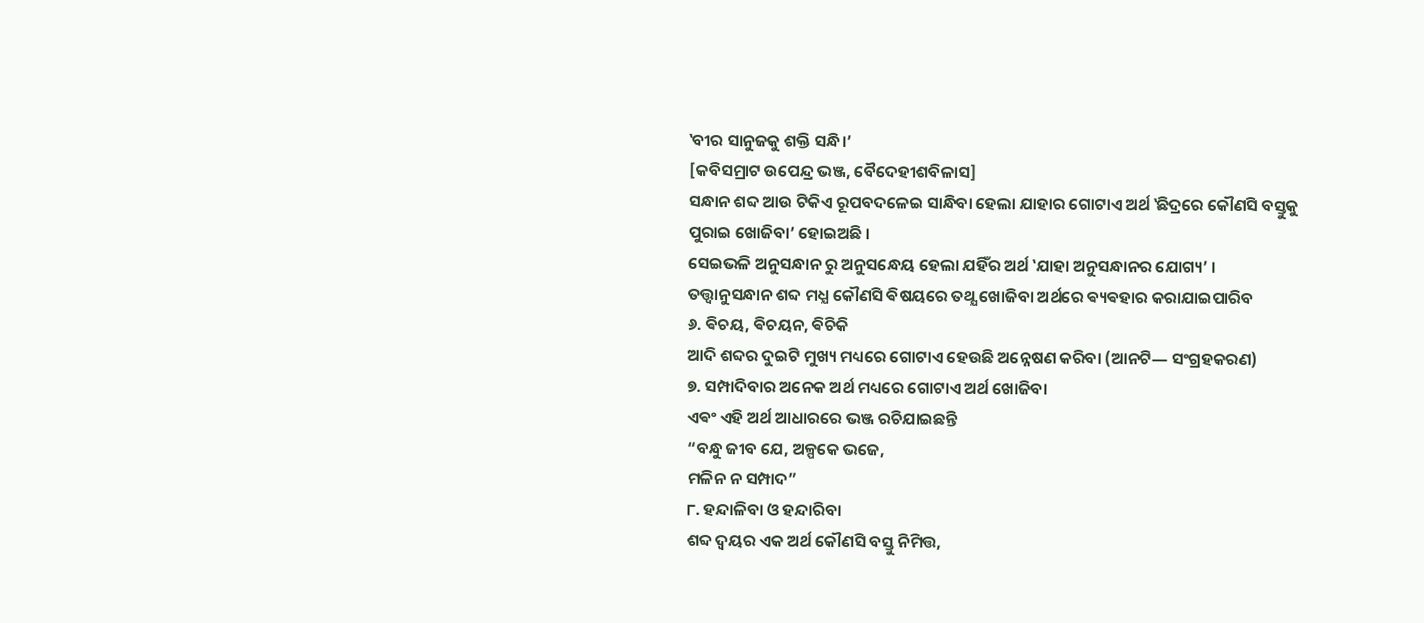‛ବୀର ସାନୁଜକୁ ଶକ୍ତି ସନ୍ଧି।’
[କବିସମ୍ରାଟ ଉପେନ୍ଦ୍ର ଭଞ୍ଜ, ବୈଦେହୀଶବିଳାସ]
ସନ୍ଧାନ ଶବ୍ଦ ଆଉ ଟିକିଏ ରୂପବଦଳେଇ ସାନ୍ଧିବା ହେଲା ଯାହାର ଗୋଟାଏ ଅର୍ଥ ‛ଛିଦ୍ରରେ କୌଣସି ବସ୍ତୁକୁ ପୁରାଇ ଖୋଜିବା’ ହୋଇଅଛି ।
ସେଇଭଳି ଅନୁସନ୍ଧାନ ରୁ ଅନୁସନ୍ଧେୟ ହେଲା ଯହିଁର ଅର୍ଥ ‛ଯାହା ଅନୁସନ୍ଧାନର ଯୋଗ୍ୟ’ ।
ତତ୍ତ୍ବାନୁସନ୍ଧାନ ଶବ୍ଦ ମଧ୍ଯ କୌଣସି ଵିଷୟରେ ତଥ୍ଯ ଖୋଜିବା ଅର୍ଥରେ ଵ୍ୟଵହାର କରାଯାଇପାରିବ
୬. ଵିଚୟ, ଵିଚୟନ, ଵିଚିକି
ଆଦି ଶବ୍ଦର ଦୁଇଟି ମୁଖ୍ୟ ମଧ୍ୟରେ ଗୋଟାଏ ହେଉଛି ଅନ୍ନେଷଣ କରିବା (ଆନଟି― ସଂଗ୍ରହକରଣ)
୭. ସମ୍ପାଦିବାର ଅନେକ ଅର୍ଥ ମଧ୍ୟରେ ଗୋଟାଏ ଅର୍ଥ ଖୋଜିବା
ଏଵଂ ଏହି ଅର୍ଥ ଆଧାରରେ ଭଞ୍ଜ ରଚିଯାଇଛନ୍ତି
“ବନ୍ଧୁ ଜୀବ ଯେ, ଅଳ୍ପକେ ଭଜେ,
ମଳିନ ନ ସମ୍ପାଦ”
୮. ହନ୍ଦାଳିବା ଓ ହନ୍ଦାରିବା
ଶବ୍ଦ ଦ୍ଵୟର ଏକ ଅର୍ଥ କୌଣସି ବସ୍ତୁ ନିମିତ୍ତ,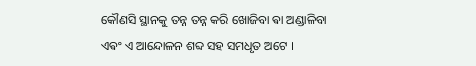କୌଣସି ସ୍ଥାନକୁ ତନ୍ନ ତନ୍ନ କରି ଖୋଜିବା ଵା ଅଣ୍ଡାଳିବା ଏଵଂ ଏ ଆନ୍ଦୋଳନ ଶବ୍ଦ ସହ ସମଧୃତ ଅଟେ ।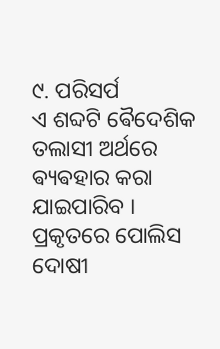୯. ପରିସର୍ପ
ଏ ଶବ୍ଦଟି ଵୈଦେଶିକ ତଲାସୀ ଅର୍ଥରେ ଵ୍ୟଵହାର କରା ଯାଇପାରିବ । ପ୍ରକୃତରେ ପୋଲିସ ଦୋଷୀ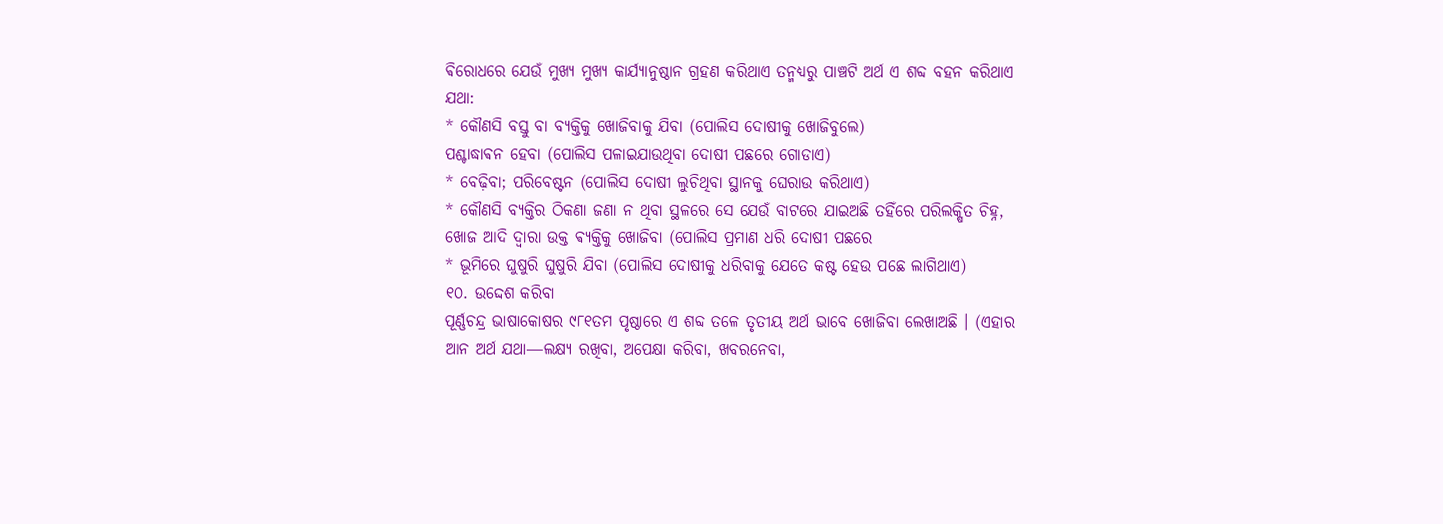ଵିରୋଧରେ ଯେଉଁ ମୁଖ୍ୟ ମୁଖ୍ୟ କାର୍ଯ୍ୟାନୁଷ୍ଠାନ ଗ୍ରହଣ କରିଥାଏ ତନ୍ମଧ୍ୟରୁ ପାଞ୍ଚଟି ଅର୍ଥ ଏ ଶବ୍ଦ ବହନ କରିଥାଏ
ଯଥା:
* କୌଣସି ବସ୍ତୁ ବା ବ୍ଯକ୍ତିକୁ ଖୋଜିବାକୁ ଯିବା (ପୋଲିସ ଦୋଷୀକୁ ଖୋଜିବୁଲେ)
ପଶ୍ଚାଦ୍ଧାଵନ ହେବା (ପୋଲିସ ପଳାଇଯାଉଥିବା ଦୋଷୀ ପଛରେ ଗୋଡାଏ)
* ବେଢ଼ିବା; ପରିବେଷ୍ଟନ (ପୋଲିସ ଦୋଷୀ ଲୁଚିଥିବା ସ୍ଥାନକୁ ଘେରାଉ କରିଥାଏ)
* କୌଣସି ବ୍ଯକ୍ତିର ଠିକଣା ଜଣା ନ ଥିବା ସ୍ଥଳରେ ସେ ଯେଉଁ ବାଟରେ ଯାଇଅଛି ତହିଁରେ ପରିଲକ୍ଷିତ ଚିହ୍ନ, ଖୋଜ ଆଦି ଦ୍ବାରା ଉକ୍ତ ଵ୍ୟକ୍ତିକୁ ଖୋଜିବା (ପୋଲିସ ପ୍ରମାଣ ଧରି ଦୋଷୀ ପଛରେ
* ଭୂମିରେ ଘୁଷୁରି ଘୁଷୁରି ଯିବା (ପୋଲିସ ଦୋଷୀକୁ ଧରିବାକୁ ଯେତେ କଷ୍ଟ ହେଉ ପଛେ ଲାଗିଥାଏ)
୧୦. ଉଦ୍ଦେଶ କରିବା
ପୂର୍ଣ୍ଣଚନ୍ଦ୍ର ଭାଷାକୋଷର ୯୮୧ତମ ପୃଷ୍ଠାରେ ଏ ଶବ୍ଦ ତଳେ ତୃତୀୟ ଅର୍ଥ ଭାବେ ଖୋଜିବା ଲେଖାଅଛି । (ଏହାର ଆନ ଅର୍ଥ ଯଥା―ଲକ୍ଷ୍ଯ ରଖିବା, ଅପେକ୍ଷା କରିବା, ଖବରନେବା,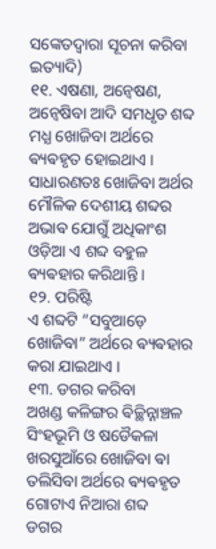ସଙ୍କେତଦ୍ବାରା ସୂଚନା କରିବା ଇତ୍ୟାଦି)
୧୧. ଏଷଣା, ଅନ୍ବେଷଣ, ଅନ୍ବେଷିବା ଆଦି ସମଧୃତ ଶବ୍ଦ ମଧ୍ଯ ଖୋଜିବା ଅର୍ଥରେ ଵ୍ୟଵହୃତ ହୋଇଥାଏ । ସାଧାରଣତଃ ଖୋଜିବା ଅର୍ଥର ମୌଳିକ ଦେଶୀୟ ଶବ୍ଦର ଅଭାଵ ଯୋଗୁଁ ଅଧିକାଂଶ ଓଡ଼ିଆ ଏ ଶବ୍ଦ ବହୁଳ ଵ୍ୟଵହାର କରିଥାନ୍ତି ।
୧୨. ପରିଷ୍ଟି
ଏ ଶବ୍ଦଟି “ସବୁଆଡ଼େ ଖୋଜିବା” ଅର୍ଥରେ ଵ୍ୟଵହାର କରା ଯାଇଥାଏ ।
୧୩. ଡଗର କରିବା
ଅଖଣ୍ଡ କଳିଙ୍ଗର ଵିଚ୍ଛିନ୍ନାଞ୍ଚଳ ସିଂହଭୂମି ଓ ଷଡୈକଳା ଖରସୁଆଁରେ ଖୋଜିବା ଵା ତଲିସିବା ଅର୍ଥରେ ଵ୍ୟଵହୃତ ଗୋଟାଏ ନିଆରା ଶବ୍ଦ
ଡଗର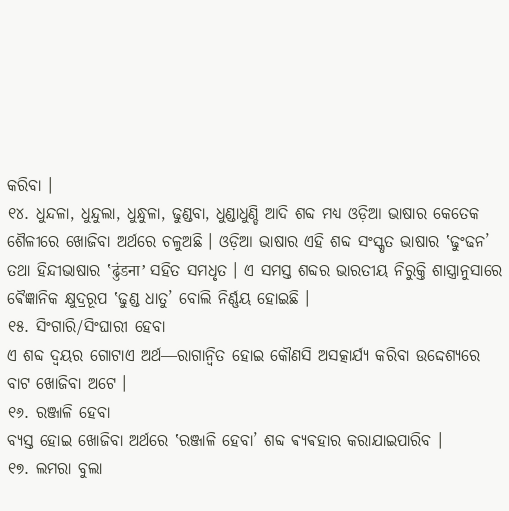କରିବା ।
୧୪. ଧୁନ୍ଦଳା, ଧୁନ୍ଦୁଲା, ଧୁନ୍ଧୁଳା, ଢୁଣ୍ଡବା, ଧୁଣ୍ଡାଧୁଣ୍ଡି ଆଦି ଶବ୍ଦ ମଧ୍ଯ ଓଡ଼ିଆ ଭାଷାର କେତେକ ଶୈଳୀରେ ଖୋଜିବା ଅର୍ଥରେ ଚଳୁଅଛି । ଓଡ଼ିଆ ଭାଷାର ଏହି ଶବ୍ଦ ସଂସ୍କୃତ ଭାଷାର ‛ଢୁଂଢନ’ ତଥା ହିନ୍ଦୀଭାଷାର ‛ढुंडना’ ସହିତ ସମଧୃତ । ଏ ସମସ୍ତ ଶବ୍ଦର ଭାରତୀୟ ନିରୁକ୍ତି ଶାସ୍ତ୍ରାନୁସାରେ ଵୈଜ୍ଞାନିକ କ୍ଷୁଦ୍ରରୂପ ‛ଢୁଣ୍ଡ ଧାତୁ’ ବୋଲି ନିର୍ଣ୍ଣୟ ହୋଇଛି ।
୧୫. ସିଂଗାରି/ସିଂଘାରୀ ହେବା
ଏ ଶବ୍ଦ ଦ୍ଵୟର ଗୋଟାଏ ଅର୍ଥ―ରାଗାନ୍ବିତ ହୋଇ କୌଣସି ଅସତ୍କାର୍ଯ୍ୟ କରିବା ଉଦ୍ଦେଶ୍ଯରେ ବାଟ ଖୋଜିବା ଅଟେ ।
୧୬. ରଞ୍ଜାଳି ହେବା
ବ୍ଯସ୍ତ ହୋଇ ଖୋଜିବା ଅର୍ଥରେ ‛ରଞ୍ଜାଳି ହେବା’ ଶବ୍ଦ ଵ୍ୟଵହାର କରାଯାଇପାରିବ ।
୧୭. ଲମରା ବୁଲା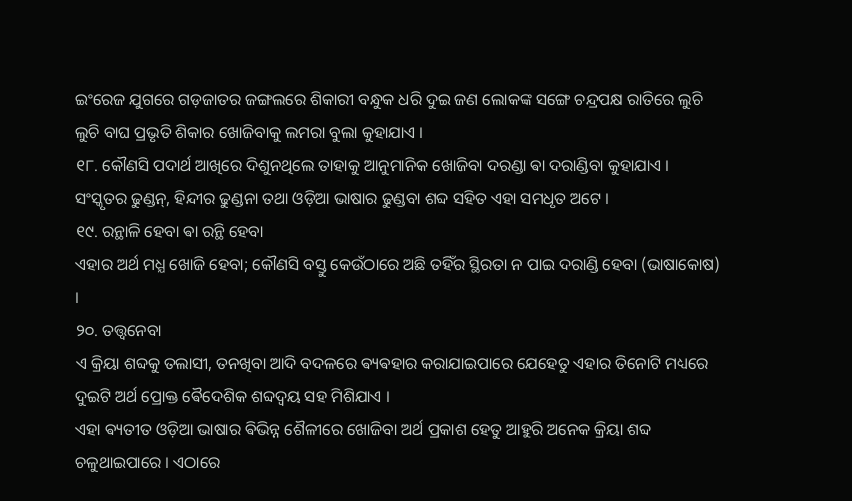ଇଂରେଜ ଯୁଗରେ ଗଡ଼ଜାତର ଜଙ୍ଗଲରେ ଶିକାରୀ ବନ୍ଧୁକ ଧରି ଦୁଇ ଜଣ ଲୋକଙ୍କ ସଙ୍ଗେ ଚନ୍ଦ୍ରପକ୍ଷ ରାତିରେ ଲୁଚି ଲୁଚି ବାଘ ପ୍ରଭୃତି ଶିକାର ଖୋଜିବାକୁ ଲମରା ବୁଲା କୁହାଯାଏ ।
୧୮. କୌଣସି ପଦାର୍ଥ ଆଖିରେ ଦିଶୁନଥିଲେ ତାହାକୁ ଆନୁମାନିକ ଖୋଜିବା ଦରଣ୍ଡା ଵା ଦରାଣ୍ଡିବା କୁହାଯାଏ । ସଂସ୍କୃତର ଢୁଣ୍ଡନ୍, ହିନ୍ଦୀର ଢୁଣ୍ଡନା ତଥା ଓଡ଼ିଆ ଭାଷାର ଢୁଣ୍ଡବା ଶବ୍ଦ ସହିତ ଏହା ସମଧୃତ ଅଟେ ।
୧୯. ରନ୍ଥାଳି ହେବା ଵା ରନ୍ଥି ହେବା
ଏହାର ଅର୍ଥ ମଧ୍ଯ ଖୋଜି ହେବା; କୌଣସି ବସ୍ତୁ କେଉଁଠାରେ ଅଛି ତହିଁର ସ୍ଥିରତା ନ ପାଇ ଦରାଣ୍ଡି ହେବା (ଭାଷାକୋଷ) ।
୨୦. ତତ୍ତ୍ବନେବା
ଏ କ୍ରିୟା ଶବ୍ଦକୁ ତଲାସୀ, ତନଖିବା ଆଦି ବଦଳରେ ଵ୍ୟଵହାର କରାଯାଇପାରେ ଯେହେତୁ ଏହାର ତିନୋଟି ମଧ୍ୟରେ ଦୁଇଟି ଅର୍ଥ ପ୍ରୋକ୍ତ ଵୈଦେଶିକ ଶବ୍ଦଦ୍ଵୟ ସହ ମିଶିଯାଏ ।
ଏହା ଵ୍ୟତୀତ ଓଡ଼ିଆ ଭାଷାର ଵିଭିନ୍ନ ଶୈଳୀରେ ଖୋଜିବା ଅର୍ଥ ପ୍ରକାଶ ହେତୁ ଆହୁରି ଅନେକ କ୍ରିୟା ଶବ୍ଦ ଚଳୁଥାଇପାରେ । ଏଠାରେ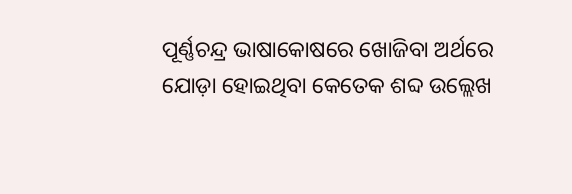ପୂର୍ଣ୍ଣଚନ୍ଦ୍ର ଭାଷାକୋଷରେ ଖୋଜିବା ଅର୍ଥରେ ଯୋଡ଼ା ହୋଇଥିବା କେତେକ ଶବ୍ଦ ଉଲ୍ଲେଖ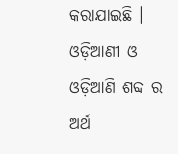କରାଯାଇଛି ।
ଓଡ଼ିଆଣୀ ଓ ଓଡ଼ିଆଣି ଶବ୍ଦ ର ଅର୍ଥ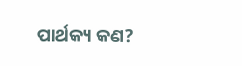ପାର୍ଥକ୍ୟ କଣ?